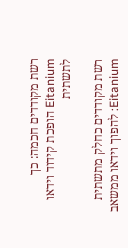רשת מקודדים חכמה: כך Eitanium הופכת קידוד וידאו לתשתית

רשת מקודדים כחלק מתשתית Eitanium: להפוך וידאו ממשאב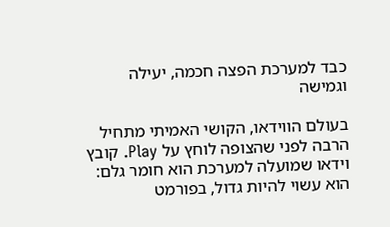כבד למערכת הפצה חכמה, יעילה וגמישה

בעולם הווידאו, הקושי האמיתי מתחיל הרבה לפני שהצופה לוחץ על Play. קובץ וידאו שמועלה למערכת הוא חומר גלם: הוא עשוי להיות גדול, בפורמט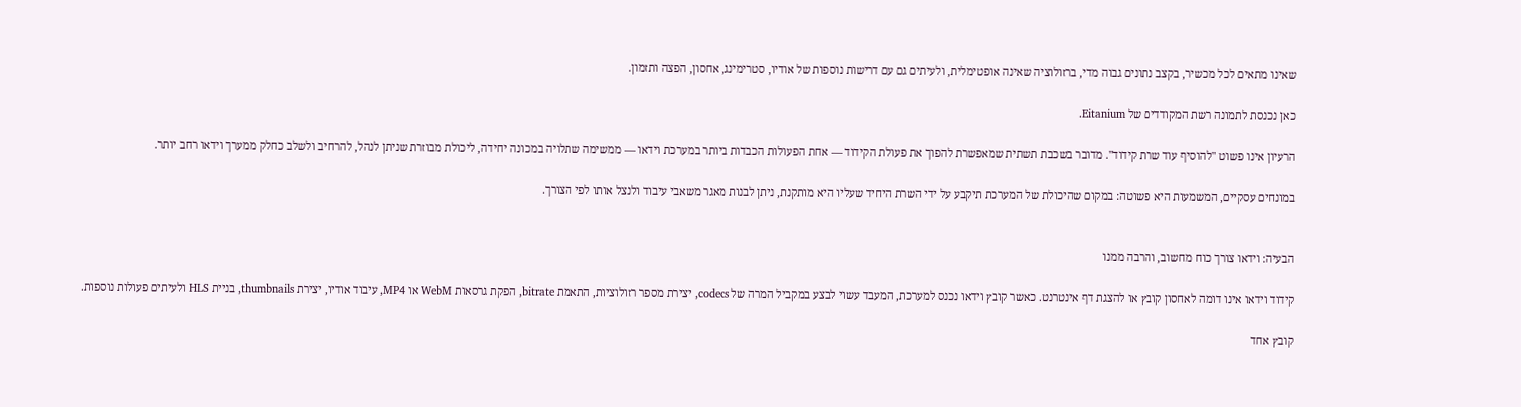שאינו מתאים לכל מכשיר, בקצב נתונים גבוה מדי, ברזולוציה שאינה אופטימלית, ולעיתים גם עם דרישות נוספות של אודיו, סטרימינג, אחסון, הפצה ותזמון.

כאן נכנסת לתמונה רשת המקודדים של Eitanium.

הרעיון אינו פשוט "להוסיף עוד שרת קידוד". מדובר בשכבת תשתית שמאפשרת להפוך את פעולת הקידוד — אחת הפעולות הכבדות ביותר במערכת וידאו — ממשימה שתלויה במכונה יחידה, ליכולת מבוזרת שניתן לנהל, להרחיב ולשלב כחלק ממערך וידאו רחב יותר.

במונחים עסקיים, המשמעות היא פשוטה: במקום שהיכולת של המערכת תיקבע על ידי השרת היחיד שעליו היא מותקנת, ניתן לבנות מאגר משאבי עיבוד ולנצל אותו לפי הצורך.


הבעיה: וידאו צורך כוח מחשוב, והרבה ממנו

קידוד וידאו אינו דומה לאחסון קובץ או להצגת דף אינטרנט. כאשר קובץ וידאו נכנס למערכת, המעבד עשוי לבצע במקביל המרה של codecs, יצירת מספר רזולוציות, התאמת bitrate, הפקת גרסאות WebM או MP4, עיבוד אודיו, יצירת thumbnails, בניית HLS ולעיתים פעולות נוספות.

קובץ אחד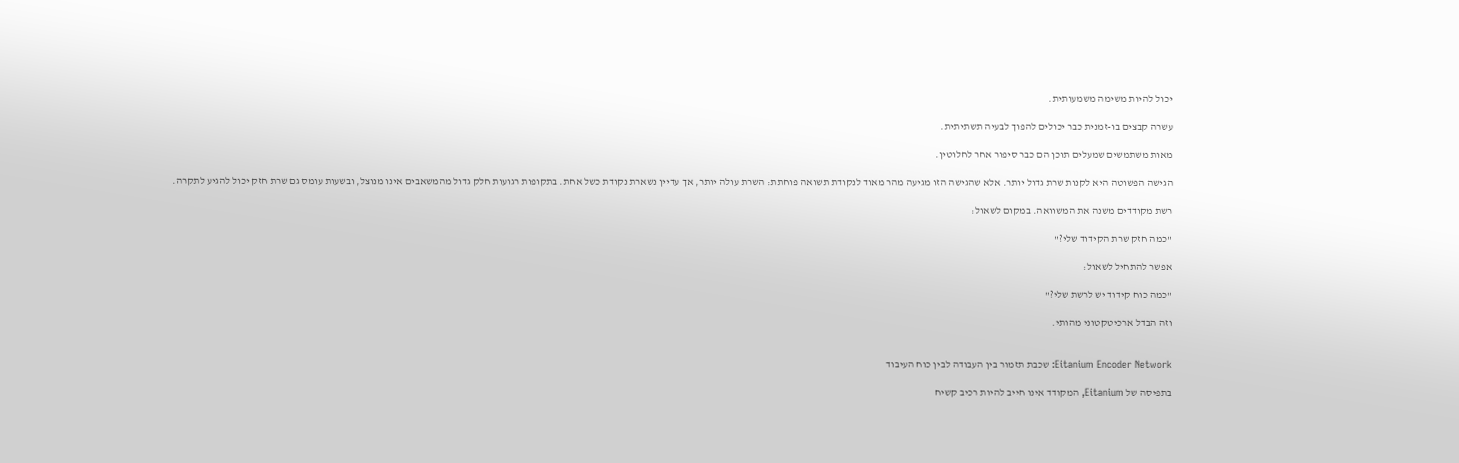יכול להיות משימה משמעותית.

עשרה קבצים בו-זמנית כבר יכולים להפוך לבעיה תשתיתית.

מאות משתמשים שמעלים תוכן הם כבר סיפור אחר לחלוטין.

הגישה הפשוטה היא לקנות שרת גדול יותר. אלא שהגישה הזו מגיעה מהר מאוד לנקודת תשואה פוחתת: השרת עולה יותר, אך עדיין נשארת נקודת כשל אחת. בתקופות רגועות חלק גדול מהמשאבים אינו מנוצל, ובשעות עומס גם שרת חזק יכול להגיע לתקרה.

רשת מקודדים משנה את המשוואה. במקום לשאול:

"כמה חזק שרת הקידוד שלי?"

אפשר להתחיל לשאול:

"כמה כוח קידוד יש לרשת שלי?"

וזה הבדל ארכיטקטוני מהותי.


Eitanium Encoder Network: שכבת תזמור בין העבודה לבין כוח העיבוד

בתפיסה של Eitanium, המקודד אינו חייב להיות רכיב קשיח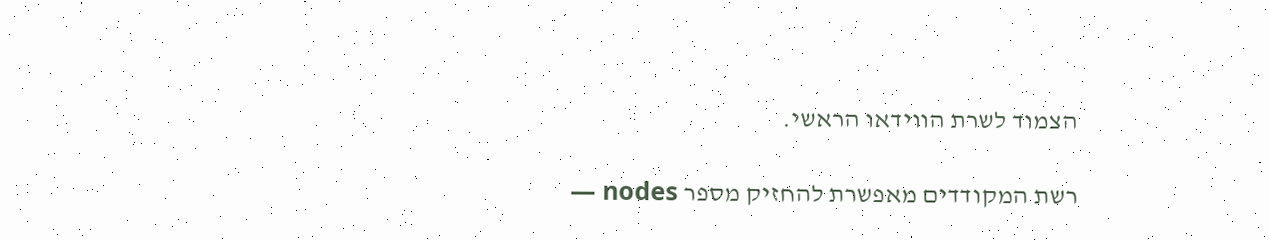הצמוד לשרת הווידאו הראשי.

רשת המקודדים מאפשרת להחזיק מספר nodes —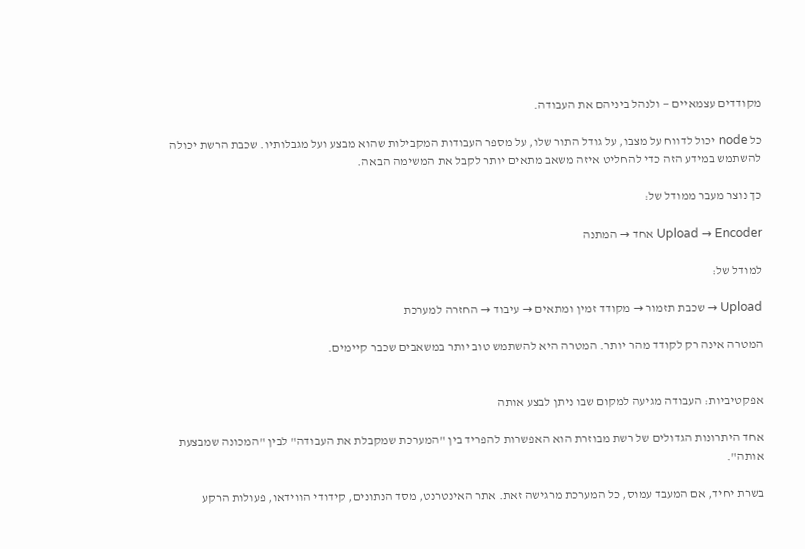מקודדים עצמאיים — ולנהל ביניהם את העבודה.

כל node יכול לדווח על מצבו, על גודל התור שלו, על מספר העבודות המקבילות שהוא מבצע ועל מגבלותיו. שכבת הרשת יכולה להשתמש במידע הזה כדי להחליט איזה משאב מתאים יותר לקבל את המשימה הבאה.

כך נוצר מעבר ממודל של:

Upload → Encoder אחד → המתנה

למודל של:

Upload → שכבת תזמור → מקודד זמין ומתאים → עיבוד → החזרה למערכת

המטרה אינה רק לקודד מהר יותר. המטרה היא להשתמש טוב יותר במשאבים שכבר קיימים.


אפקטיביות: העבודה מגיעה למקום שבו ניתן לבצע אותה

אחד היתרונות הגדולים של רשת מבוזרת הוא האפשרות להפריד בין "המערכת שמקבלת את העבודה" לבין "המכונה שמבצעת אותה".

בשרת יחיד, אם המעבד עמוס, כל המערכת מרגישה זאת. אתר האינטרנט, מסד הנתונים, קידודי הווידאו, פעולות הרקע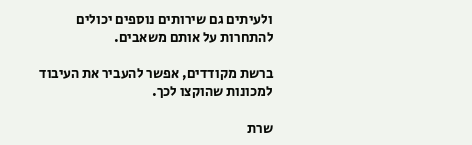ולעיתים גם שירותים נוספים יכולים להתחרות על אותם משאבים.

ברשת מקודדים, אפשר להעביר את העיבוד למכונות שהוקצו לכך.

שרת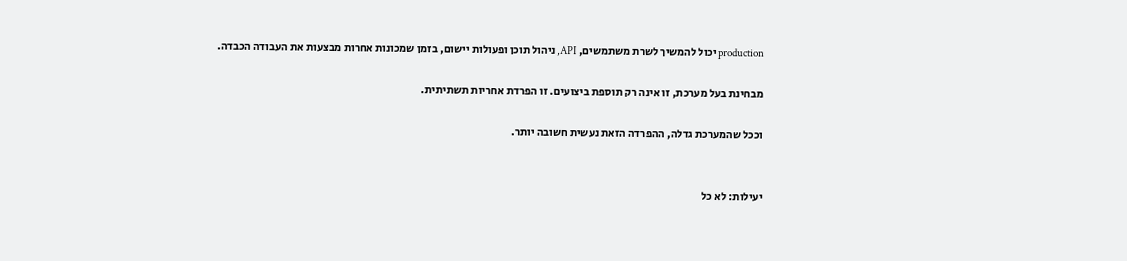production יכול להמשיך לשרת משתמשים, API, ניהול תוכן ופעולות יישום, בזמן שמכונות אחרות מבצעות את העבודה הכבדה.

מבחינת בעל מערכת, זו אינה רק תוספת ביצועים. זו הפרדת אחריות תשתיתית.

וככל שהמערכת גדלה, ההפרדה הזאת נעשית חשובה יותר.


יעילות: לא כל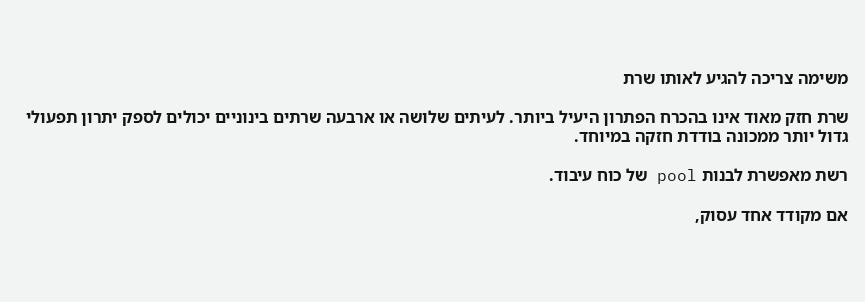משימה צריכה להגיע לאותו שרת

שרת חזק מאוד אינו בהכרח הפתרון היעיל ביותר. לעיתים שלושה או ארבעה שרתים בינוניים יכולים לספק יתרון תפעולי גדול יותר ממכונה בודדת חזקה במיוחד.

רשת מאפשרת לבנות pool של כוח עיבוד.

אם מקודד אחד עסוק,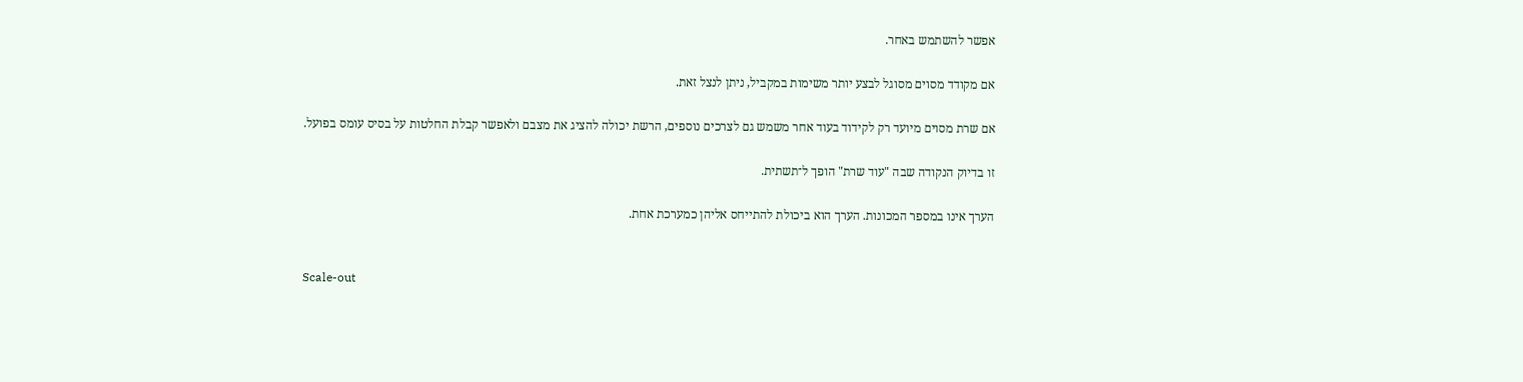אפשר להשתמש באחר.

אם מקודד מסוים מסוגל לבצע יותר משימות במקביל, ניתן לנצל זאת.

אם שרת מסוים מיועד רק לקידוד בעוד אחר משמש גם לצרכים נוספים, הרשת יכולה להציג את מצבם ולאפשר קבלת החלטות על בסיס עומס בפועל.

זו בדיוק הנקודה שבה "עוד שרת" הופך ל־תשתית.

הערך אינו במספר המכונות. הערך הוא ביכולת להתייחס אליהן כמערכת אחת.


Scale-out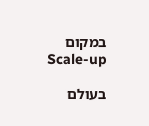במקום Scale-up

בעולם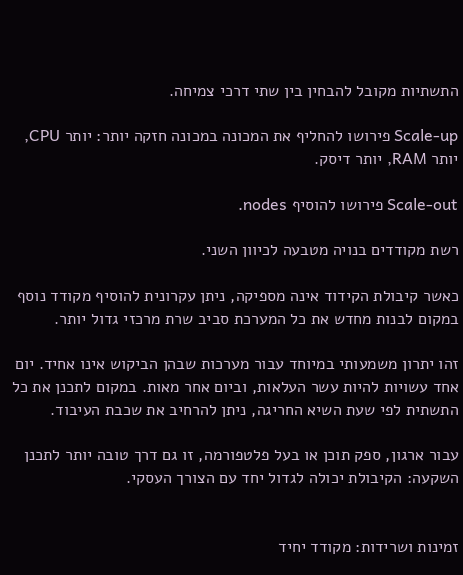התשתיות מקובל להבחין בין שתי דרכי צמיחה.

Scale-up פירושו להחליף את המכונה במכונה חזקה יותר: יותר CPU, יותר RAM, יותר דיסק.

Scale-out פירושו להוסיף nodes.

רשת מקודדים בנויה מטבעה לכיוון השני.

כאשר קיבולת הקידוד אינה מספיקה, ניתן עקרונית להוסיף מקודד נוסף במקום לבנות מחדש את כל המערכת סביב שרת מרכזי גדול יותר.

זהו יתרון משמעותי במיוחד עבור מערכות שבהן הביקוש אינו אחיד. יום אחד עשויות להיות עשר העלאות, וביום אחר מאות. במקום לתכנן את כל התשתית לפי שעת השיא החריגה, ניתן להרחיב את שכבת העיבוד.

עבור ארגון, ספק תוכן או בעל פלטפורמה, זו גם דרך טובה יותר לתכנן השקעה: הקיבולת יכולה לגדול יחד עם הצורך העסקי.


זמינות ושרידות: מקודד יחיד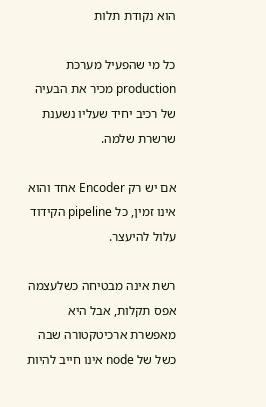הוא נקודת תלות

כל מי שהפעיל מערכת production מכיר את הבעיה של רכיב יחיד שעליו נשענת שרשרת שלמה.

אם יש רק Encoder אחד והוא אינו זמין, כל pipeline הקידוד עלול להיעצר.

רשת אינה מבטיחה כשלעצמה אפס תקלות, אבל היא מאפשרת ארכיטקטורה שבה כשל של node אינו חייב להיות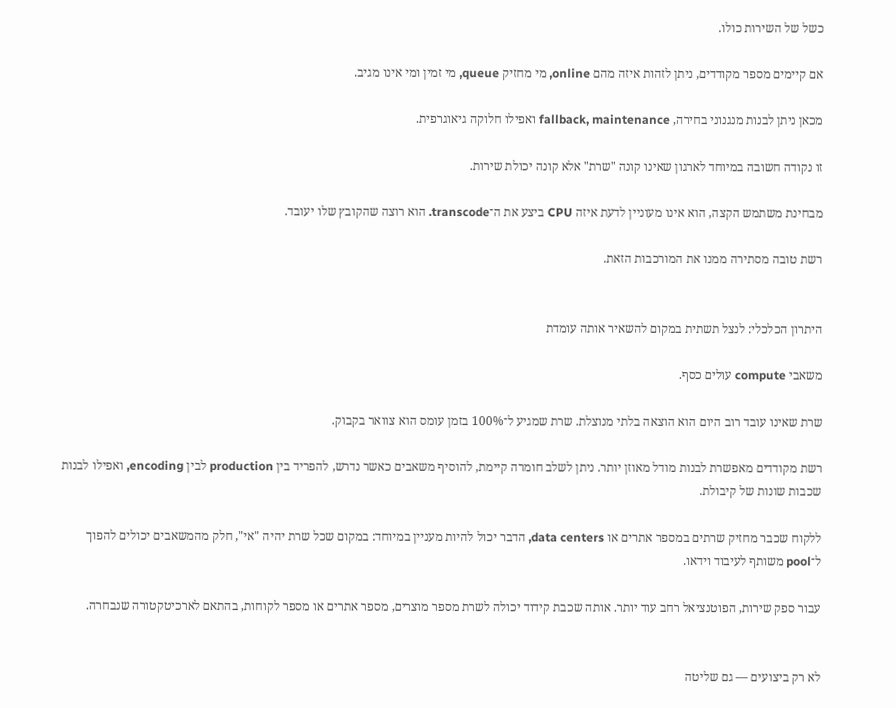כשל של השירות כולו.

אם קיימים מספר מקודדים, ניתן לזהות איזה מהם online, מי מחזיק queue, מי זמין ומי אינו מגיב.

מכאן ניתן לבנות מנגנוני בחירה, fallback, maintenance ואפילו חלוקה גיאוגרפית.

זו נקודה חשובה במיוחד לארגון שאינו קונה "שרת" אלא קונה יכולת שירות.

מבחינת משתמש הקצה, הוא אינו מעוניין לדעת איזה CPU ביצע את ה־transcode. הוא רוצה שהקובץ שלו יעובד.

רשת טובה מסתירה ממנו את המורכבות הזאת.


היתרון הכלכלי: לנצל תשתית במקום להשאיר אותה עומדת

משאבי compute עולים כסף.

שרת שאינו עובד רוב היום הוא הוצאה בלתי מנוצלת. שרת שמגיע ל־100% בזמן עומס הוא צוואר בקבוק.

רשת מקודדים מאפשרת לבנות מודל מאוזן יותר. ניתן לשלב חומרה קיימת, להוסיף משאבים כאשר נדרש, להפריד בין production לבין encoding, ואפילו לבנות שכבות שונות של קיבולת.

ללקוח שכבר מחזיק שרתים במספר אתרים או data centers, הדבר יכול להיות מעניין במיוחד: במקום שכל שרת יהיה "אי", חלק מהמשאבים יכולים להפוך ל־pool משותף לעיבוד וידאו.

עבור ספק שירות, הפוטנציאל רחב עוד יותר. אותה שכבת קידוד יכולה לשרת מספר מוצרים, מספר אתרים או מספר לקוחות, בהתאם לארכיטקטורה שנבחרה.


לא רק ביצועים — גם שליטה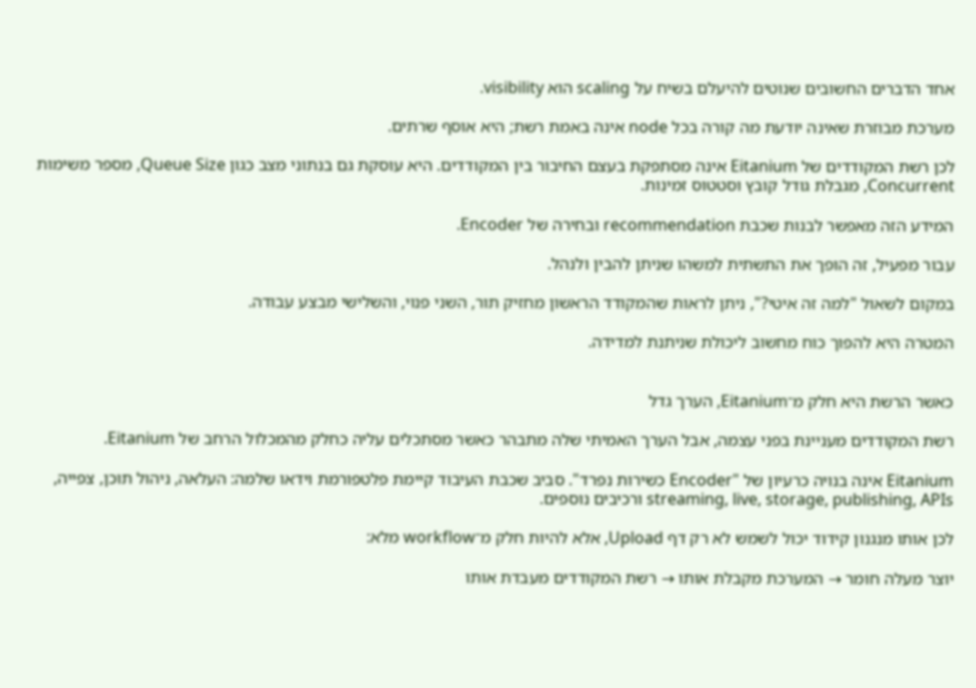אחד הדברים החשובים שנוטים להיעלם בשיח על scaling הוא visibility.

מערכת מבוזרת שאינה יודעת מה קורה בכל node אינה באמת רשת; היא אוסף שרתים.

לכן רשת המקודדים של Eitanium אינה מסתפקת בעצם החיבור בין המקודדים. היא עוסקת גם בנתוני מצב כגון Queue Size, מספר משימות Concurrent, מגבלת גודל קובץ וסטטוס זמינות.

המידע הזה מאפשר לבנות שכבת recommendation ובחירה של Encoder.

עבור מפעיל, זה הופך את התשתית למשהו שניתן להבין ולנהל.

במקום לשאול "למה זה איטי?", ניתן לראות שהמקודד הראשון מחזיק תור, השני פנוי, והשלישי מבצע עבודה.

המטרה היא להפוך כוח מחשוב ליכולת שניתנת למדידה.


כאשר הרשת היא חלק מ־Eitanium, הערך גדל

רשת המקודדים מעניינת בפני עצמה, אבל הערך האמיתי שלה מתבהר כאשר מסתכלים עליה כחלק מהמכלול הרחב של Eitanium.

Eitanium אינה בנויה כרעיון של "Encoder כשירות נפרד". סביב שכבת העיבוד קיימת פלטפורמת וידאו שלמה: העלאה, ניהול תוכן, צפייה, streaming, live, storage, publishing, APIs ורכיבים נוספים.

לכן אותו מנגנון קידוד יכול לשמש לא רק דף Upload, אלא להיות חלק מ־workflow מלא:

יוצר מעלה חומר → המערכת מקבלת אותו → רשת המקודדים מעבדת אותו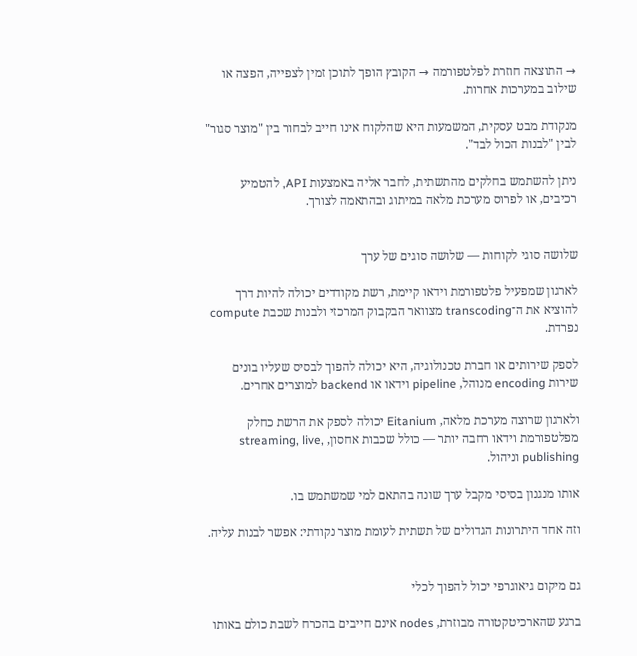→ התוצאה חוזרת לפלטפורמה → הקובץ הופך לתוכן זמין לצפייה, הפצה או שילוב במערכות אחרות.

מנקודת מבט עסקית, המשמעות היא שהלקוח אינו חייב לבחור בין "מוצר סגור" לבין "לבנות הכול לבד".

ניתן להשתמש בחלקים מהתשתית, לחבר אליה באמצעות API, להטמיע רכיבים, או לפרוס מערכת מלאה במיתוג ובהתאמה לצורך.


שלושה סוגי לקוחות — שלושה סוגים של ערך

לארגון שמפעיל פלטפורמת וידאו קיימת, רשת מקודדים יכולה להיות דרך להוציא את ה־transcoding מצוואר הבקבוק המרכזי ולבנות שכבת compute נפרדת.

לספק שירותים או חברת טכנולוגיה, היא יכולה להפוך לבסיס שעליו בונים שירות encoding מנוהל, pipeline וידאו או backend למוצרים אחרים.

ולארגון שרוצה מערכת מלאה, Eitanium יכולה לספק את הרשת כחלק מפלטפורמת וידאו רחבה יותר — כולל שכבות אחסון, streaming, live, publishing וניהול.

אותו מנגנון בסיסי מקבל ערך שונה בהתאם למי שמשתמש בו.

וזה אחד היתרונות הגדולים של תשתית לעומת מוצר נקודתי: אפשר לבנות עליה.


גם מיקום גיאוגרפי יכול להפוך לכלי

ברגע שהארכיטקטורה מבוזרת, nodes אינם חייבים בהכרח לשבת כולם באותו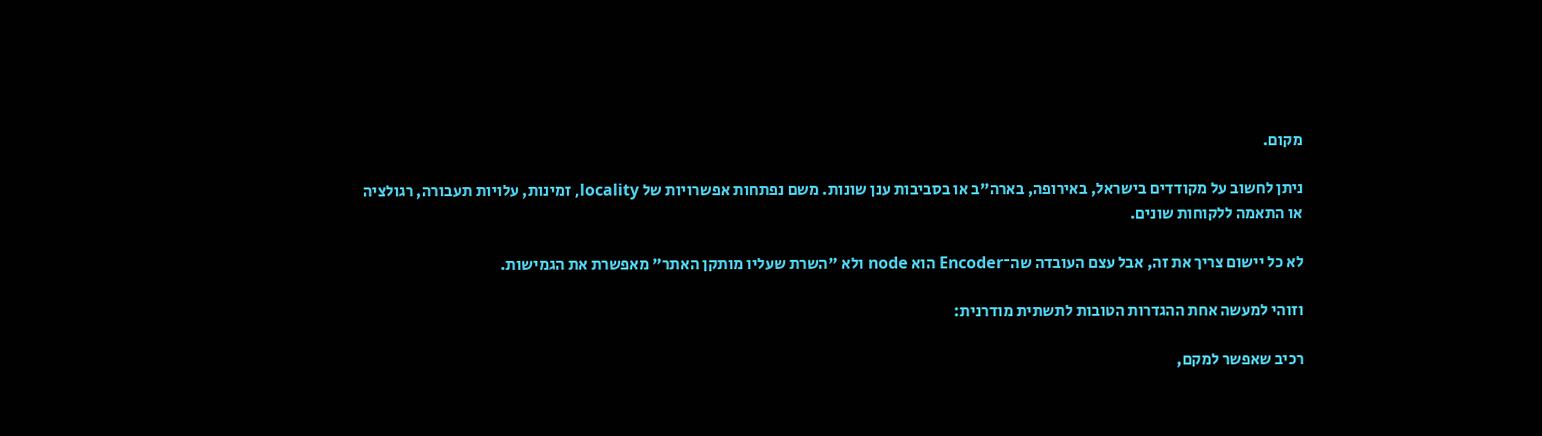מקום.

ניתן לחשוב על מקודדים בישראל, באירופה, בארה"ב או בסביבות ענן שונות. משם נפתחות אפשרויות של locality, זמינות, עלויות תעבורה, רגולציה או התאמה ללקוחות שונים.

לא כל יישום צריך את זה, אבל עצם העובדה שה־Encoder הוא node ולא "השרת שעליו מותקן האתר" מאפשרת את הגמישות.

וזוהי למעשה אחת ההגדרות הטובות לתשתית מודרנית:

רכיב שאפשר למקם,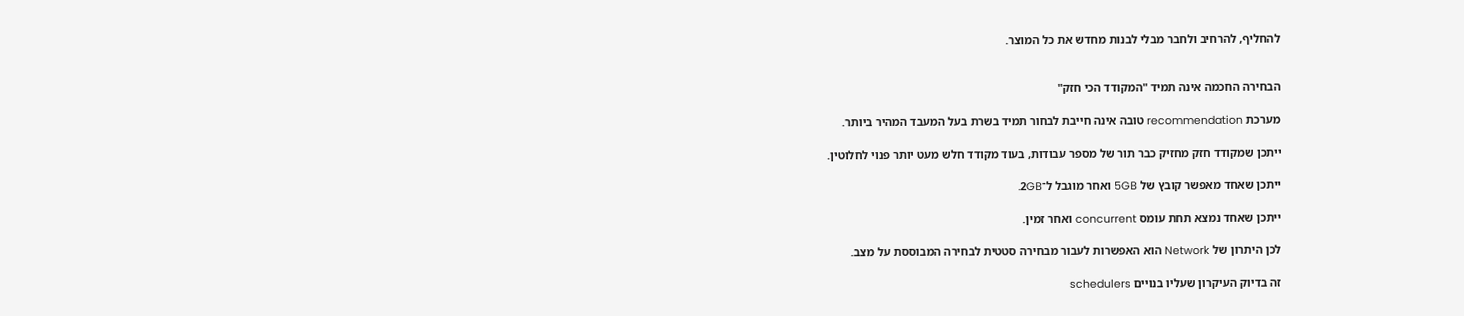להחליף, להרחיב ולחבר מבלי לבנות מחדש את כל המוצר.


הבחירה החכמה אינה תמיד "המקודד הכי חזק"

מערכת recommendation טובה אינה חייבת לבחור תמיד בשרת בעל המעבד המהיר ביותר.

ייתכן שמקודד חזק מחזיק כבר תור של מספר עבודות, בעוד מקודד חלש מעט יותר פנוי לחלוטין.

ייתכן שאחד מאפשר קובץ של 5GB ואחר מוגבל ל־2GB.

ייתכן שאחד נמצא תחת עומס concurrent ואחר זמין.

לכן היתרון של Network הוא האפשרות לעבור מבחירה סטטית לבחירה המבוססת על מצב.

זה בדיוק העיקרון שעליו בנויים schedulers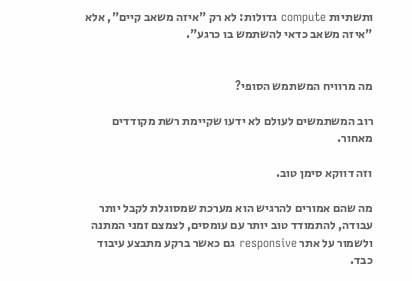ותשתיות compute גדולות: לא רק "איזה משאב קיים", אלא "איזה משאב כדאי להשתמש בו כרגע".


מה מרוויח המשתמש הסופי?

רוב המשתמשים לעולם לא ידעו שקיימת רשת מקודדים מאחור.

וזה דווקא סימן טוב.

מה שהם אמורים להרגיש הוא מערכת שמסוגלת לקבל יותר עבודה, להתמודד טוב יותר עם עומסים, לצמצם זמני המתנה ולשמור על אתר responsive גם כאשר ברקע מתבצע עיבוד כבד.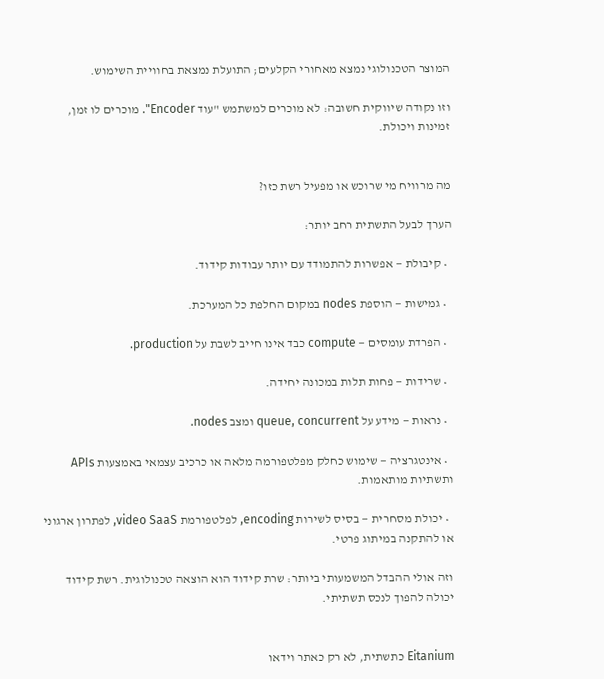המוצר הטכנולוגי נמצא מאחורי הקלעים; התועלת נמצאת בחוויית השימוש.

וזו נקודה שיווקית חשובה: לא מוכרים למשתמש "עוד Encoder". מוכרים לו זמן, זמינות ויכולת.


מה מרוויח מי שרוכש או מפעיל רשת כזו?

הערך לבעל התשתית רחב יותר:

  • קיבולת — אפשרות להתמודד עם יותר עבודות קידוד.

  • גמישות — הוספת nodes במקום החלפת כל המערכת.

  • הפרדת עומסים — compute כבד אינו חייב לשבת על production.

  • שרידות — פחות תלות במכונה יחידה.

  • נראות — מידע על queue, concurrent ומצב nodes.

  • אינטגרציה — שימוש כחלק מפלטפורמה מלאה או כרכיב עצמאי באמצעות APIs ותשתיות מותאמות.

  • יכולת מסחרית — בסיס לשירות encoding, לפלטפורמת video SaaS, לפתרון ארגוני או להתקנה במיתוג פרטי.

וזה אולי ההבדל המשמעותי ביותר: שרת קידוד הוא הוצאה טכנולוגית. רשת קידוד יכולה להפוך לנכס תשתיתי.


Eitanium כתשתית, לא רק כאתר וידאו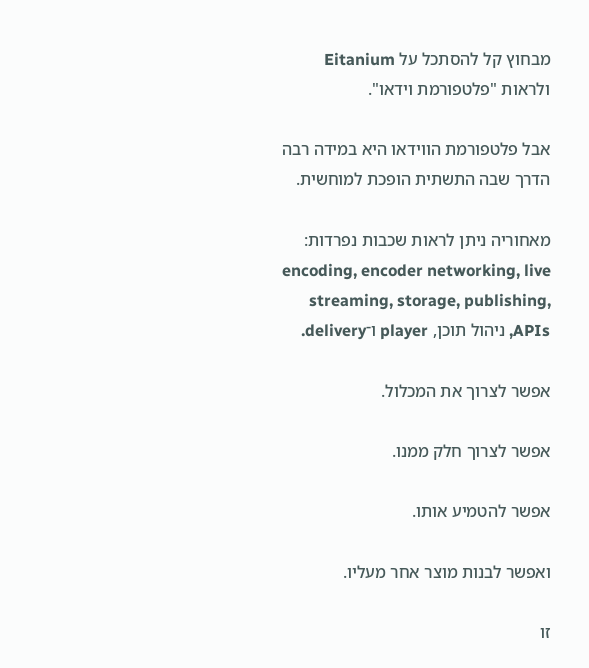מבחוץ קל להסתכל על Eitanium ולראות "פלטפורמת וידאו".

אבל פלטפורמת הווידאו היא במידה רבה הדרך שבה התשתית הופכת למוחשית.

מאחוריה ניתן לראות שכבות נפרדות: encoding, encoder networking, live streaming, storage, publishing, APIs, ניהול תוכן, player ו־delivery.

אפשר לצרוך את המכלול.

אפשר לצרוך חלק ממנו.

אפשר להטמיע אותו.

ואפשר לבנות מוצר אחר מעליו.

זו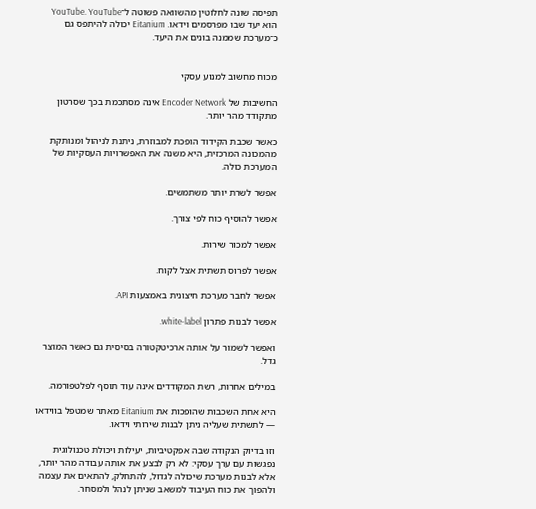תפיסה שונה לחלוטין מהשוואה פשוטה ל־YouTube. YouTube הוא יעד שבו מפרסמים וידאו. Eitanium יכולה להיתפס גם כ־מערכת שממנה בונים את היעד.


מכוח מחשוב למנוע עסקי

החשיבות של Encoder Network אינה מסתכמת בכך שסרטון מתקודד מהר יותר.

כאשר שכבת הקידוד הופכת למבוזרת, ניתנת לניהול ומנותקת מהמכונה המרכזית, היא משנה את האפשרויות העסקיות של המערכת כולה.

אפשר לשרת יותר משתמשים.

אפשר להוסיף כוח לפי צורך.

אפשר למכור שירות.

אפשר לפרוס תשתית אצל לקוח.

אפשר לחבר מערכת חיצונית באמצעות API.

אפשר לבנות פתרון white-label.

ואפשר לשמור על אותה ארכיטקטורה בסיסית גם כאשר המוצר גדל.

במילים אחרות, רשת המקודדים אינה עוד תוסף לפלטפורמה.

היא אחת השכבות שהופכות את Eitanium מאתר שמטפל בווידאו — לתשתית שעליה ניתן לבנות שירותי וידאו.

וזו בדיוק הנקודה שבה אפקטיביות, יעילות ויכולת טכנולוגית נפגשות עם ערך עסקי: לא רק לבצע את אותה עבודה מהר יותר, אלא לבנות מערכת שיכולה לגדול, להתחלק, להתאים את עצמה ולהפוך את כוח העיבוד למשאב שניתן לנהל ולמסחר.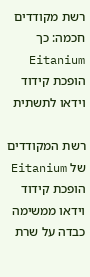רשת מקודדים חכמה: כך Eitanium הופכת קידוד וידאו לתשתית

רשת המקודדים של Eitanium הופכת קידוד וידאו ממשימה כבדה על שרת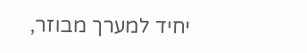יחיד למערך מבוזר,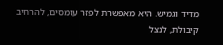מדיד וגמיש. היא מאפשרת לפזר עומסים, להרחיב קיבולת, לנצל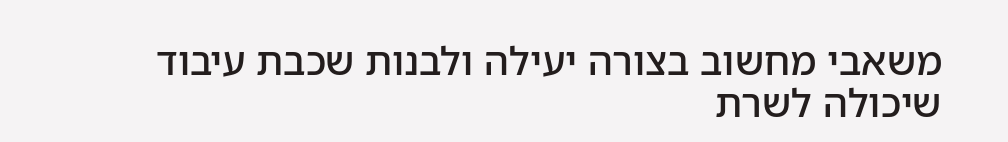משאבי מחשוב בצורה יעילה ולבנות שכבת עיבוד שיכולה לשרת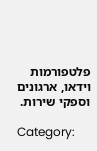פלטפורמות וידאו, ארגונים וספקי שירות.

Category: